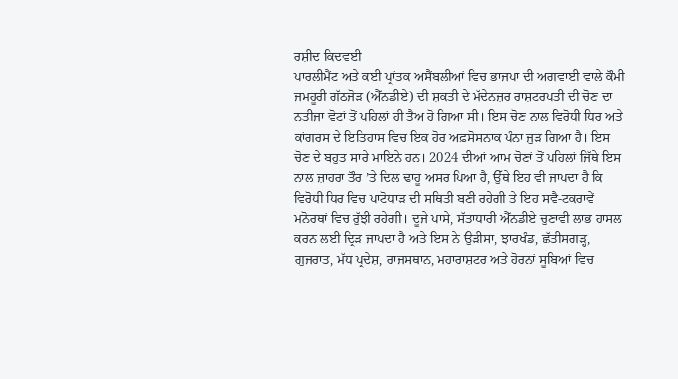ਰਸ਼ੀਦ ਕਿਦਵਈ
ਪਾਰਲੀਮੈਂਟ ਅਤੇ ਕਈ ਪ੍ਰਾਂਤਕ ਅਸੈਂਬਲੀਆਂ ਵਿਚ ਭਾਜਪਾ ਦੀ ਅਗਵਾਈ ਵਾਲੇ ਕੌਮੀ ਜਮਹੂਰੀ ਗੱਠਜੋੜ (ਐੱਨਡੀਏ) ਦੀ ਸ਼ਕਤੀ ਦੇ ਮੱਦੇਨਜ਼ਰ ਰਾਸ਼ਟਰਪਤੀ ਦੀ ਚੋਣ ਦਾ ਨਤੀਜਾ ਵੋਟਾਂ ਤੋਂ ਪਹਿਲਾਂ ਹੀ ਤੈਅ ਹੋ ਗਿਆ ਸੀ। ਇਸ ਚੋਣ ਨਾਲ ਵਿਰੋਧੀ ਧਿਰ ਅਤੇ ਕਾਂਗਰਸ ਦੇ ਇਤਿਹਾਸ ਵਿਚ ਇਕ ਹੋਰ ਅਫ਼ਸੋਸਨਾਕ ਪੰਨਾ ਜੁੜ ਗਿਆ ਹੈ। ਇਸ ਚੋਣ ਦੇ ਬਹੁਤ ਸਾਰੇ ਮਾਇਨੇ ਹਨ। 2024 ਦੀਆਂ ਆਮ ਚੋਣਾਂ ਤੋਂ ਪਹਿਲਾਂ ਜਿੱਥੇ ਇਸ ਨਾਲ ਜ਼ਾਹਰਾ ਤੌਰ ’ਤੇ ਦਿਲ ਢਾਹੂ ਅਸਰ ਪਿਆ ਹੈ, ਉੱਥੇ ਇਹ ਵੀ ਜਾਪਦਾ ਹੈ ਕਿ ਵਿਰੋਧੀ ਧਿਰ ਵਿਚ ਪਾਟੋਧਾੜ ਦੀ ਸਥਿਤੀ ਬਣੀ ਰਹੇਗੀ ਤੇ ਇਹ ਸਵੈ-ਟਕਰਾਵੇਂ ਮਨੋਰਥਾਂ ਵਿਚ ਰੁੱਝੀ ਰਹੇਗੀ। ਦੂਜੇ ਪਾਸੇ, ਸੱਤਾਧਾਰੀ ਐੱਨਡੀਏ ਚੁਣਾਵੀ ਲਾਭ ਹਾਸਲ ਕਰਨ ਲਈ ਦ੍ਰਿੜ ਜਾਪਦਾ ਹੈ ਅਤੇ ਇਸ ਨੇ ਉੜੀਸਾ, ਝਾਰਖੰਡ, ਛੱਤੀਸਗੜ੍ਹ, ਗੁਜਰਾਤ, ਮੱਧ ਪ੍ਰਦੇਸ਼, ਰਾਜਸਥਾਨ, ਮਹਾਰਾਸ਼ਟਰ ਅਤੇ ਹੋਰਨਾਂ ਸੂਬਿਆਂ ਵਿਚ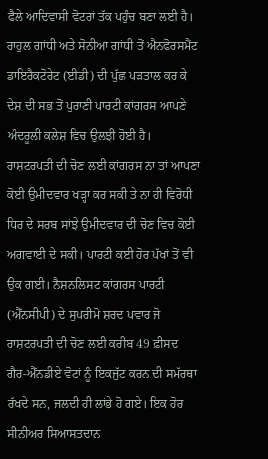ਫੈਲੇ ਆਦਿਵਾਸੀ ਵੋਟਰਾਂ ਤੱਕ ਪਹੁੰਚ ਬਣਾ ਲਈ ਹੈ।
ਰਾਹੁਲ ਗਾਂਧੀ ਅਤੇ ਸੋਨੀਆ ਗਾਂਧੀ ਤੋਂ ਐਨਫੋਰਸਮੈਂਟ ਡਾਇਰੈਕਟੋਰੇਟ (ਈਡੀ) ਦੀ ਪੁੱਛ ਪੜਤਾਲ ਕਰ ਕੇ ਦੇਸ਼ ਦੀ ਸਭ ਤੋਂ ਪੁਰਾਣੀ ਪਾਰਟੀ ਕਾਂਗਰਸ ਆਪਣੇ ਅੰਦਰੂਲੀ ਕਲੇਸ਼ ਵਿਚ ਉਲਝੀ ਹੋਈ ਹੈ। ਰਾਸ਼ਟਰਪਤੀ ਦੀ ਚੋਣ ਲਈ ਕਾਂਗਰਸ ਨਾ ਤਾਂ ਆਪਣਾ ਕੋਈ ਉਮੀਦਵਾਰ ਖੜ੍ਹਾ ਕਰ ਸਕੀ ਤੇ ਨਾ ਹੀ ਵਿਰੋਧੀ ਧਿਰ ਦੇ ਸਰਬ ਸਾਂਝੇ ਉਮੀਦਵਾਰ ਦੀ ਚੋਣ ਵਿਚ ਕੋਈ ਅਗਵਾਈ ਦੇ ਸਕੀ। ਪਾਰਟੀ ਕਈ ਹੋਰ ਪੱਖਾਂ ਤੋਂ ਵੀ ਉਕ ਗਈ। ਨੈਸ਼ਨਲਿਸਟ ਕਾਂਗਰਸ ਪਾਰਟੀ (ਐੱਨਸੀਪੀ) ਦੇ ਸੁਪਰੀਮੋ ਸ਼ਰਦ ਪਵਾਰ ਜੋ ਰਾਸ਼ਟਰਪਤੀ ਦੀ ਚੋਣ ਲਈ ਕਰੀਬ 49 ਫ਼ੀਸਦ ਗੈਰ-ਐੱਨਡੀਏ ਵੋਟਾਂ ਨੂੰ ਇਕਜੁੱਟ ਕਰਨ ਦੀ ਸਮੱਰਥਾ ਰੱਖਦੇ ਸਨ, ਜਲਦੀ ਹੀ ਲਾਂਭੇ ਹੋ ਗਏ। ਇਕ ਹੋਰ ਸੀਨੀਅਰ ਸਿਆਸਤਦਾਨ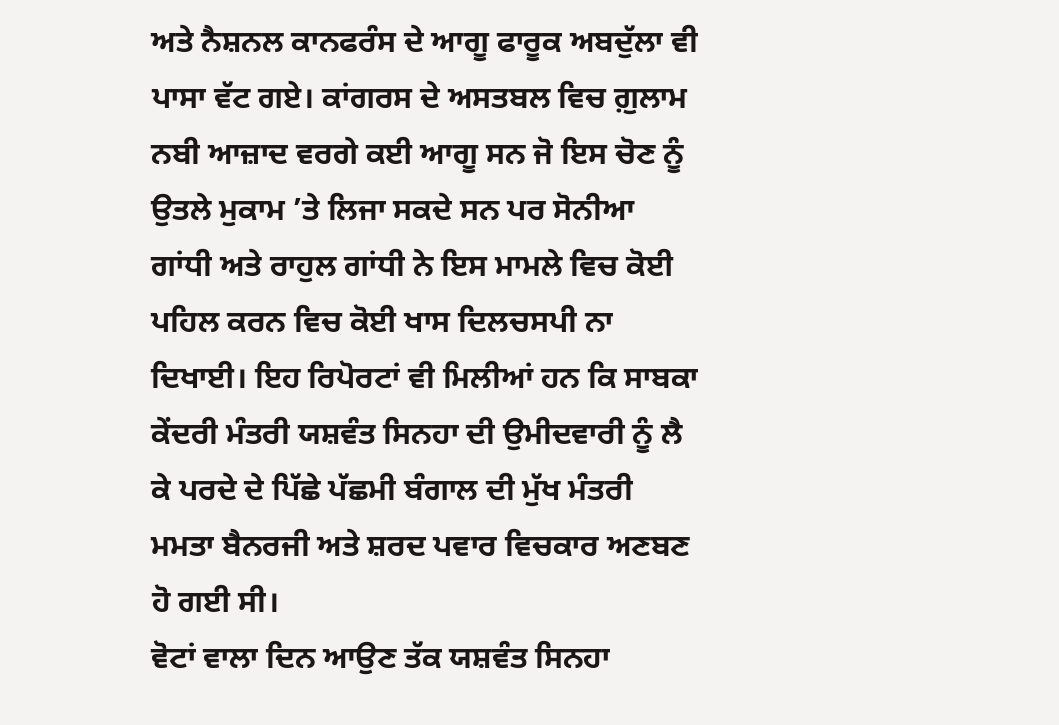ਅਤੇ ਨੈਸ਼ਨਲ ਕਾਨਫਰੰਸ ਦੇ ਆਗੂ ਫਾਰੂਕ ਅਬਦੁੱਲਾ ਵੀ ਪਾਸਾ ਵੱਟ ਗਏ। ਕਾਂਗਰਸ ਦੇ ਅਸਤਬਲ ਵਿਚ ਗ਼ੁਲਾਮ ਨਬੀ ਆਜ਼ਾਦ ਵਰਗੇ ਕਈ ਆਗੂ ਸਨ ਜੋ ਇਸ ਚੋਣ ਨੂੰ ਉਤਲੇ ਮੁਕਾਮ ’ਤੇ ਲਿਜਾ ਸਕਦੇ ਸਨ ਪਰ ਸੋਨੀਆ ਗਾਂਧੀ ਅਤੇ ਰਾਹੁਲ ਗਾਂਧੀ ਨੇ ਇਸ ਮਾਮਲੇ ਵਿਚ ਕੋਈ ਪਹਿਲ ਕਰਨ ਵਿਚ ਕੋਈ ਖਾਸ ਦਿਲਚਸਪੀ ਨਾ ਦਿਖਾਈ। ਇਹ ਰਿਪੋਰਟਾਂ ਵੀ ਮਿਲੀਆਂ ਹਨ ਕਿ ਸਾਬਕਾ ਕੇਂਦਰੀ ਮੰਤਰੀ ਯਸ਼ਵੰਤ ਸਿਨਹਾ ਦੀ ਉਮੀਦਵਾਰੀ ਨੂੰ ਲੈ ਕੇ ਪਰਦੇ ਦੇ ਪਿੱਛੇ ਪੱਛਮੀ ਬੰਗਾਲ ਦੀ ਮੁੱਖ ਮੰਤਰੀ ਮਮਤਾ ਬੈਨਰਜੀ ਅਤੇ ਸ਼ਰਦ ਪਵਾਰ ਵਿਚਕਾਰ ਅਣਬਣ ਹੋ ਗਈ ਸੀ।
ਵੋਟਾਂ ਵਾਲਾ ਦਿਨ ਆਉਣ ਤੱਕ ਯਸ਼ਵੰਤ ਸਿਨਹਾ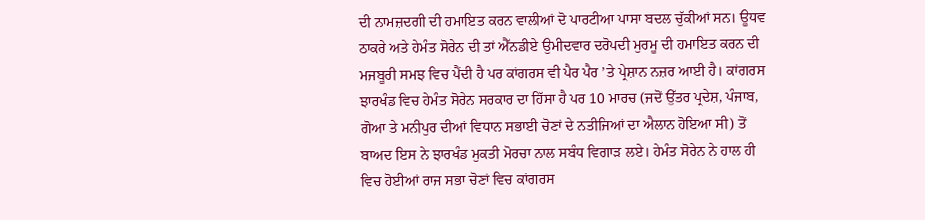ਦੀ ਨਾਮਜ਼ਦਗੀ ਦੀ ਹਮਾਇਤ ਕਰਨ ਵਾਲੀਆਂ ਦੋ ਪਾਰਟੀਆ ਪਾਸਾ ਬਦਲ ਚੁੱਕੀਆਂ ਸਨ। ਊਧਵ ਠਾਕਰੇ ਅਤੇ ਹੇਮੰਤ ਸੋਰੇਨ ਦੀ ਤਾਂ ਐੱਨਡੀਏ ਉਮੀਦਵਾਰ ਦਰੋਪਦੀ ਮੁਰਮੂ ਦੀ ਹਮਾਇਤ ਕਰਨ ਦੀ ਮਜਬੂਰੀ ਸਮਝ ਵਿਚ ਪੈਂਦੀ ਹੈ ਪਰ ਕਾਂਗਰਸ ਵੀ ਪੈਰ ਪੈਰ ’ਤੇ ਪ੍ਰੇਸ਼ਾਨ ਨਜ਼ਰ ਆਈ ਹੈ। ਕਾਂਗਰਸ ਝਾਰਖੰਡ ਵਿਚ ਹੇਮੰਤ ਸੋਰੇਨ ਸਰਕਾਰ ਦਾ ਹਿੱਸਾ ਹੈ ਪਰ 10 ਮਾਰਚ (ਜਦੋਂ ਉੱਤਰ ਪ੍ਰਦੇਸ਼, ਪੰਜਾਬ, ਗੋਆ ਤੇ ਮਨੀਪੁਰ ਦੀਆਂ ਵਿਧਾਨ ਸਭਾਈ ਚੋਣਾਂ ਦੇ ਨਤੀਜਿਆਂ ਦਾ ਐਲਾਨ ਹੋਇਆ ਸੀ) ਤੋਂ ਬਾਅਦ ਇਸ ਨੇ ਝਾਰਖੰਡ ਮੁਕਤੀ ਮੋਰਚਾ ਨਾਲ ਸਬੰਧ ਵਿਗਾੜ ਲਏ। ਹੇਮੰਤ ਸੋਰੇਨ ਨੇ ਹਾਲ ਹੀ ਵਿਚ ਹੋਈਆਂ ਰਾਜ ਸਭਾ ਚੋਣਾਂ ਵਿਚ ਕਾਂਗਰਸ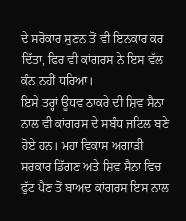ਦੇ ਸਰੋਕਾਰ ਸੁਣਨ ਤੋਂ ਵੀ ਇਨਕਾਰ ਕਰ ਦਿੱਤਾ, ਫਿਰ ਵੀ ਕਾਂਗਰਸ ਨੇ ਇਸ ਵੱਲ ਕੰਨ ਨਹੀਂ ਧਰਿਆ।
ਇਸੇ ਤਰ੍ਹਾਂ ਊਧਵ ਠਾਕਰੇ ਦੀ ਸ਼ਿਵ ਸੈਨਾ ਨਾਲ ਵੀ ਕਾਂਗਰਸ ਦੇ ਸਬੰਧ ਜਟਿਲ ਬਣੇ ਹੋਏ ਹਨ। ਮਹਾ ਵਿਕਾਸ ਅਗਾੜੀ ਸਰਕਾਰ ਡਿੱਗਣ ਅਤੇ ਸ਼ਿਵ ਸੈਨਾ ਵਿਚ ਫੁੱਟ ਪੈਣ ਤੋਂ ਬਾਅਦ ਕਾਂਗਰਸ ਇਸ ਨਾਲ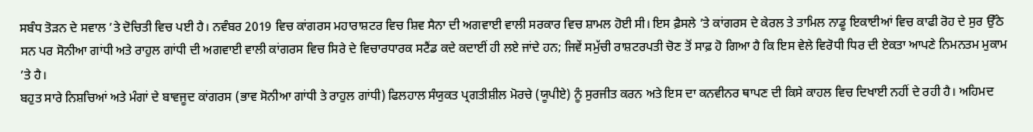ਸਬੰਧ ਤੋੜਨ ਦੇ ਸਵਾਲ ’ਤੇ ਦੋਚਿਤੀ ਵਿਚ ਪਈ ਹੈ। ਨਵੰਬਰ 2019 ਵਿਚ ਕਾਂਗਰਸ ਮਹਾਰਾਸ਼ਟਰ ਵਿਚ ਸ਼ਿਵ ਸੈਨਾ ਦੀ ਅਗਵਾਈ ਵਾਲੀ ਸਰਕਾਰ ਵਿਚ ਸ਼ਾਮਲ ਹੋਈ ਸੀ। ਇਸ ਫ਼ੈਸਲੇ ’ਤੇ ਕਾਂਗਰਸ ਦੇ ਕੇਰਲ ਤੇ ਤਾਮਿਲ ਨਾਡੂ ਇਕਾਈਆਂ ਵਿਚ ਕਾਫੀ ਰੋਹ ਦੇ ਸੁਰ ਉੱਠੇ ਸਨ ਪਰ ਸੋਨੀਆ ਗਾਂਧੀ ਅਤੇ ਰਾਹੁਲ ਗਾਂਧੀ ਦੀ ਅਗਵਾਈ ਵਾਲੀ ਕਾਂਗਰਸ ਵਿਚ ਸਿਰੇ ਦੇ ਵਿਚਾਰਧਾਰਕ ਸਟੈਂਡ ਕਦੇ ਕਦਾਈਂ ਹੀ ਲਏ ਜਾਂਦੇ ਹਨ; ਜਿਵੇਂ ਸਮੁੱਚੀ ਰਾਸ਼ਟਰਪਤੀ ਚੋਣ ਤੋਂ ਸਾਫ਼ ਹੋ ਗਿਆ ਹੈ ਕਿ ਇਸ ਵੇਲੇ ਵਿਰੋਧੀ ਧਿਰ ਦੀ ਏਕਤਾ ਆਪਣੇ ਨਿਮਨਤਮ ਮੁਕਾਮ ’ਤੇ ਹੈ।
ਬਹੁਤ ਸਾਰੇ ਨਿਸ਼ਚਿਆਂ ਅਤੇ ਮੰਗਾਂ ਦੇ ਬਾਵਜੂਦ ਕਾਂਗਰਸ (ਭਾਵ ਸੋਨੀਆ ਗਾਂਧੀ ਤੇ ਰਾਹੁਲ ਗਾਂਧੀ) ਫਿਲਹਾਲ ਸੰਯੁਕਤ ਪ੍ਰਗਤੀਸ਼ੀਲ ਮੋਰਚੇ (ਯੂਪੀਏ) ਨੂੰ ਸੁਰਜੀਤ ਕਰਨ ਅਤੇ ਇਸ ਦਾ ਕਨਵੀਨਰ ਥਾਪਣ ਦੀ ਕਿਸੇ ਕਾਹਲ ਵਿਚ ਦਿਖਾਈ ਨਹੀਂ ਦੇ ਰਹੀ ਹੈ। ਅਹਿਮਦ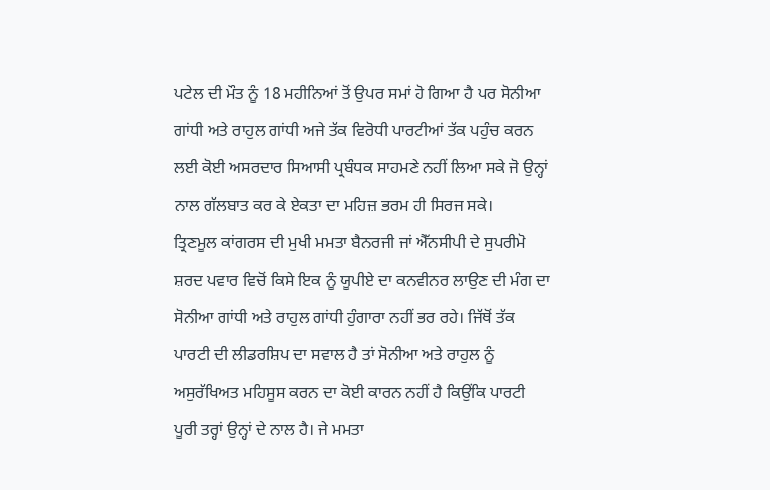ਪਟੇਲ ਦੀ ਮੌਤ ਨੂੰ 18 ਮਹੀਨਿਆਂ ਤੋਂ ਉਪਰ ਸਮਾਂ ਹੋ ਗਿਆ ਹੈ ਪਰ ਸੋਨੀਆ ਗਾਂਧੀ ਅਤੇ ਰਾਹੁਲ ਗਾਂਧੀ ਅਜੇ ਤੱਕ ਵਿਰੋਧੀ ਪਾਰਟੀਆਂ ਤੱਕ ਪਹੁੰਚ ਕਰਨ ਲਈ ਕੋਈ ਅਸਰਦਾਰ ਸਿਆਸੀ ਪ੍ਰਬੰਧਕ ਸਾਹਮਣੇ ਨਹੀਂ ਲਿਆ ਸਕੇ ਜੋ ਉਨ੍ਹਾਂ ਨਾਲ ਗੱਲਬਾਤ ਕਰ ਕੇ ਏਕਤਾ ਦਾ ਮਹਿਜ਼ ਭਰਮ ਹੀ ਸਿਰਜ ਸਕੇ।
ਤ੍ਰਿਣਮੂਲ ਕਾਂਗਰਸ ਦੀ ਮੁਖੀ ਮਮਤਾ ਬੈਨਰਜੀ ਜਾਂ ਐੱਨਸੀਪੀ ਦੇ ਸੁਪਰੀਮੋ ਸ਼ਰਦ ਪਵਾਰ ਵਿਚੋਂ ਕਿਸੇ ਇਕ ਨੂੰ ਯੂਪੀਏ ਦਾ ਕਨਵੀਨਰ ਲਾਉਣ ਦੀ ਮੰਗ ਦਾ ਸੋਨੀਆ ਗਾਂਧੀ ਅਤੇ ਰਾਹੁਲ ਗਾਂਧੀ ਹੁੰਗਾਰਾ ਨਹੀਂ ਭਰ ਰਹੇ। ਜਿੱਥੋਂ ਤੱਕ ਪਾਰਟੀ ਦੀ ਲੀਡਰਸ਼ਿਪ ਦਾ ਸਵਾਲ ਹੈ ਤਾਂ ਸੋਨੀਆ ਅਤੇ ਰਾਹੁਲ ਨੂੰ ਅਸੁਰੱਖਿਅਤ ਮਹਿਸੂਸ ਕਰਨ ਦਾ ਕੋਈ ਕਾਰਨ ਨਹੀਂ ਹੈ ਕਿਉਂਕਿ ਪਾਰਟੀ ਪੂਰੀ ਤਰ੍ਹਾਂ ਉਨ੍ਹਾਂ ਦੇ ਨਾਲ ਹੈ। ਜੇ ਮਮਤਾ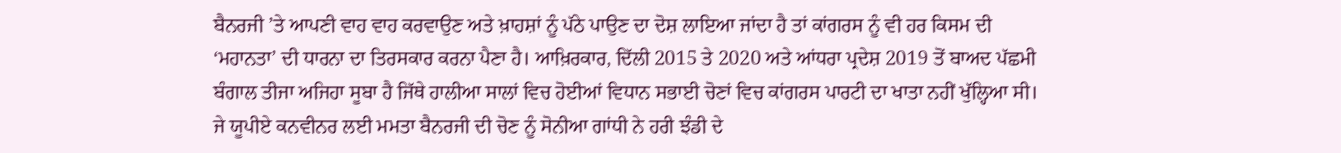ਬੈਨਰਜੀ ’ਤੇ ਆਪਣੀ ਵਾਹ ਵਾਹ ਕਰਵਾਉਣ ਅਤੇ ਖ਼ਾਹਸ਼ਾਂ ਨੂੰ ਪੱਠੇ ਪਾਉਣ ਦਾ ਦੋਸ਼ ਲਾਇਆ ਜਾਂਦਾ ਹੈ ਤਾਂ ਕਾਂਗਰਸ ਨੂੰ ਵੀ ਹਰ ਕਿਸਮ ਦੀ ‘ਮਹਾਨਤਾ’ ਦੀ ਧਾਰਨਾ ਦਾ ਤਿਰਸਕਾਰ ਕਰਨਾ ਪੈਣਾ ਹੈ। ਆਖ਼ਿਰਕਾਰ, ਦਿੱਲੀ 2015 ਤੇ 2020 ਅਤੇ ਆਂਧਰਾ ਪ੍ਰਦੇਸ਼ 2019 ਤੋਂ ਬਾਅਦ ਪੱਛਮੀ ਬੰਗਾਲ ਤੀਜਾ ਅਜਿਹਾ ਸੂਬਾ ਹੈ ਜਿੱਥੇ ਹਾਲੀਆ ਸਾਲਾਂ ਵਿਚ ਹੋਈਆਂ ਵਿਧਾਨ ਸਭਾਈ ਚੋਣਾਂ ਵਿਚ ਕਾਂਗਰਸ ਪਾਰਟੀ ਦਾ ਖਾਤਾ ਨਹੀਂ ਖੁੱਲ੍ਹਿਆ ਸੀ।
ਜੇ ਯੂਪੀਏ ਕਨਵੀਨਰ ਲਈ ਮਮਤਾ ਬੈਨਰਜੀ ਦੀ ਚੋਣ ਨੂੰ ਸੋਨੀਆ ਗਾਂਧੀ ਨੇ ਹਰੀ ਝੰਡੀ ਦੇ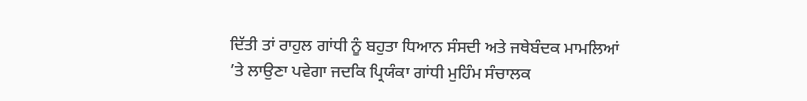ਦਿੱਤੀ ਤਾਂ ਰਾਹੁਲ ਗਾਂਧੀ ਨੂੰ ਬਹੁਤਾ ਧਿਆਨ ਸੰਸਦੀ ਅਤੇ ਜਥੇਬੰਦਕ ਮਾਮਲਿਆਂ ’ਤੇ ਲਾਉਣਾ ਪਵੇਗਾ ਜਦਕਿ ਪ੍ਰਿਯੰਕਾ ਗਾਂਧੀ ਮੁਹਿੰਮ ਸੰਚਾਲਕ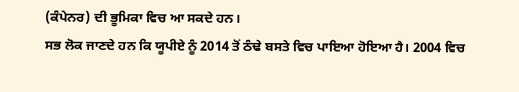(ਕੰਪੇਨਰ) ਦੀ ਭੂਮਿਕਾ ਵਿਚ ਆ ਸਕਦੇ ਹਨ।
ਸਭ ਲੋਕ ਜਾਣਦੇ ਹਨ ਕਿ ਯੂਪੀਏ ਨੂੰ 2014 ਤੋਂ ਠੰਢੇ ਬਸਤੇ ਵਿਚ ਪਾਇਆ ਹੋਇਆ ਹੈ। 2004 ਵਿਚ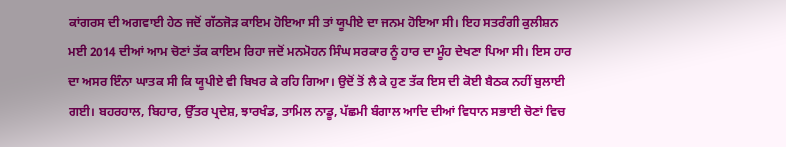ਕਾਂਗਰਸ ਦੀ ਅਗਵਾਈ ਹੇਠ ਜਦੋਂ ਗੱਠਜੋੜ ਕਾਇਮ ਹੋਇਆ ਸੀ ਤਾਂ ਯੂਪੀਏ ਦਾ ਜਨਮ ਹੋਇਆ ਸੀ। ਇਹ ਸਤਰੰਗੀ ਕੁਲੀਸ਼ਨ ਮਈ 2014 ਦੀਆਂ ਆਮ ਚੋਣਾਂ ਤੱਕ ਕਾਇਮ ਰਿਹਾ ਜਦੋਂ ਮਨਮੋਹਨ ਸਿੰਘ ਸਰਕਾਰ ਨੂੰ ਹਾਰ ਦਾ ਮੂੰਹ ਦੇਖਣਾ ਪਿਆ ਸੀ। ਇਸ ਹਾਰ ਦਾ ਅਸਰ ਇੰਨਾ ਘਾਤਕ ਸੀ ਕਿ ਯੂਪੀਏ ਵੀ ਬਿਖਰ ਕੇ ਰਹਿ ਗਿਆ। ਉਦੋਂ ਤੋਂ ਲੈ ਕੇ ਹੁਣ ਤੱਕ ਇਸ ਦੀ ਕੋਈ ਬੈਠਕ ਨਹੀਂ ਬੁਲਾਈ ਗਈ। ਬਹਰਹਾਲ, ਬਿਹਾਰ, ਉੱਤਰ ਪ੍ਰਦੇਸ਼, ਝਾਰਖੰਡ, ਤਾਮਿਲ ਨਾਡੂ, ਪੱਛਮੀ ਬੰਗਾਲ ਆਦਿ ਦੀਆਂ ਵਿਧਾਨ ਸਭਾਈ ਚੋਣਾਂ ਵਿਚ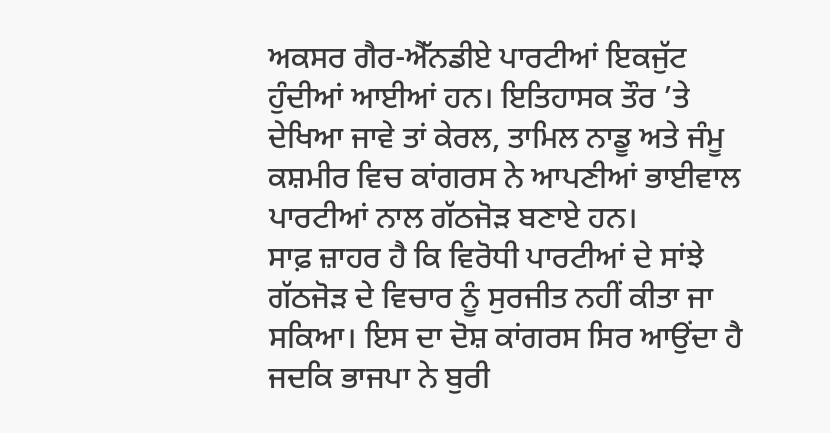ਅਕਸਰ ਗੈਰ-ਐੱਨਡੀਏ ਪਾਰਟੀਆਂ ਇਕਜੁੱਟ ਹੁੰਦੀਆਂ ਆਈਆਂ ਹਨ। ਇਤਿਹਾਸਕ ਤੌਰ ’ਤੇ ਦੇਖਿਆ ਜਾਵੇ ਤਾਂ ਕੇਰਲ, ਤਾਮਿਲ ਨਾਡੂ ਅਤੇ ਜੰਮੂ ਕਸ਼ਮੀਰ ਵਿਚ ਕਾਂਗਰਸ ਨੇ ਆਪਣੀਆਂ ਭਾਈਵਾਲ ਪਾਰਟੀਆਂ ਨਾਲ ਗੱਠਜੋੜ ਬਣਾਏ ਹਨ।
ਸਾਫ਼ ਜ਼ਾਹਰ ਹੈ ਕਿ ਵਿਰੋਧੀ ਪਾਰਟੀਆਂ ਦੇ ਸਾਂਝੇ ਗੱਠਜੋੜ ਦੇ ਵਿਚਾਰ ਨੂੰ ਸੁਰਜੀਤ ਨਹੀਂ ਕੀਤਾ ਜਾ ਸਕਿਆ। ਇਸ ਦਾ ਦੋਸ਼ ਕਾਂਗਰਸ ਸਿਰ ਆਉਂਦਾ ਹੈ ਜਦਕਿ ਭਾਜਪਾ ਨੇ ਬੁਰੀ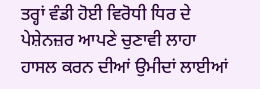ਤਰ੍ਹਾਂ ਵੰਡੀ ਹੋਈ ਵਿਰੋਧੀ ਧਿਰ ਦੇ ਪੇਸ਼ੇਨਜ਼ਰ ਆਪਣੇ ਚੁਣਾਵੀ ਲਾਹਾ ਹਾਸਲ ਕਰਨ ਦੀਆਂ ਉਮੀਦਾਂ ਲਾਈਆਂ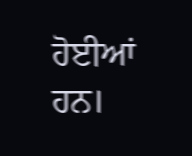ਹੋਈਆਂ ਹਨ।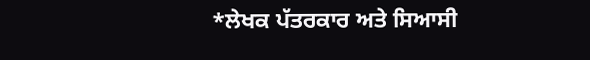*ਲੇਖਕ ਪੱਤਰਕਾਰ ਅਤੇ ਸਿਆਸੀ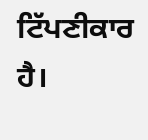ਟਿੱਪਣੀਕਾਰ ਹੈ।